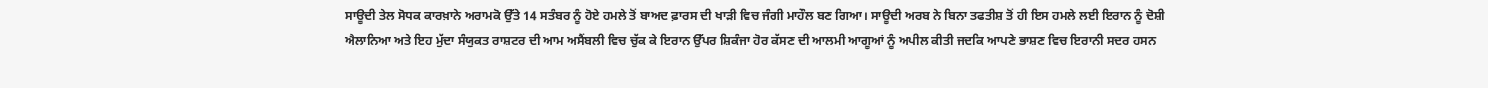ਸਾਊਦੀ ਤੇਲ ਸੋਧਕ ਕਾਰਖ਼ਾਨੇ ਅਰਾਮਕੋ ਉੱਤੇ 14 ਸਤੰਬਰ ਨੂੰ ਹੋਏ ਹਮਲੇ ਤੋਂ ਬਾਅਦ ਫ਼ਾਰਸ ਦੀ ਖਾੜੀ ਵਿਚ ਜੰਗੀ ਮਾਹੌਲ ਬਣ ਗਿਆ। ਸਾਊਦੀ ਅਰਬ ਨੇ ਬਿਨਾ ਤਫਤੀਸ਼ ਤੋਂ ਹੀ ਇਸ ਹਮਲੇ ਲਈ ਇਰਾਨ ਨੂੰ ਦੋਸ਼ੀ ਐਲਾਨਿਆ ਅਤੇ ਇਹ ਮੁੱਦਾ ਸੰਯੁਕਤ ਰਾਸ਼ਟਰ ਦੀ ਆਮ ਅਸੈਂਬਲੀ ਵਿਚ ਚੁੱਕ ਕੇ ਇਰਾਨ ਉੱਪਰ ਸ਼ਿਕੰਜਾ ਹੋਰ ਕੱਸਣ ਦੀ ਆਲਮੀ ਆਗੂਆਂ ਨੂੰ ਅਪੀਲ ਕੀਤੀ ਜਦਕਿ ਆਪਣੇ ਭਾਸ਼ਣ ਵਿਚ ਇਰਾਨੀ ਸਦਰ ਹਸਨ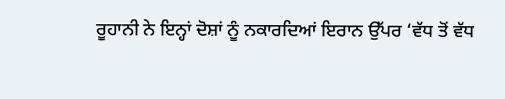ਰੂਹਾਨੀ ਨੇ ਇਨ੍ਹਾਂ ਦੋਸ਼ਾਂ ਨੂੰ ਨਕਾਰਦਿਆਂ ਇਰਾਨ ਉੱਪਰ ‘ਵੱਧ ਤੋਂ ਵੱਧ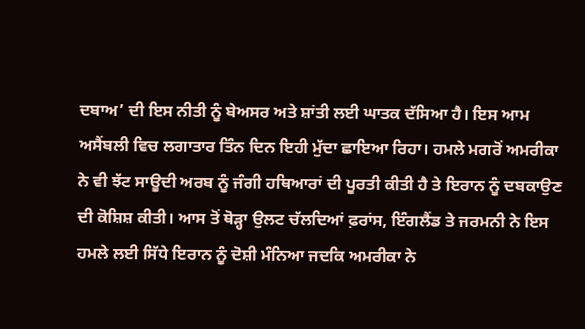ਦਬਾਅ’ ਦੀ ਇਸ ਨੀਤੀ ਨੂੰ ਬੇਅਸਰ ਅਤੇ ਸ਼ਾਂਤੀ ਲਈ ਘਾਤਕ ਦੱਸਿਆ ਹੈ। ਇਸ ਆਮ ਅਸੈਂਬਲੀ ਵਿਚ ਲਗਾਤਾਰ ਤਿੰਨ ਦਿਨ ਇਹੀ ਮੁੱਦਾ ਛਾਇਆ ਰਿਹਾ। ਹਮਲੇ ਮਗਰੋਂ ਅਮਰੀਕਾ ਨੇ ਵੀ ਝੱਟ ਸਾਊਦੀ ਅਰਬ ਨੂੰ ਜੰਗੀ ਹਥਿਆਰਾਂ ਦੀ ਪੂਰਤੀ ਕੀਤੀ ਹੈ ਤੇ ਇਰਾਨ ਨੂੰ ਦਬਕਾਉਣ ਦੀ ਕੋਸ਼ਿਸ਼ ਕੀਤੀ। ਆਸ ਤੋਂ ਥੋੜ੍ਹਾ ਉਲਟ ਚੱਲਦਿਆਂ ਫ਼ਰਾਂਸ, ਇੰਗਲੈਂਡ ਤੇ ਜਰਮਨੀ ਨੇ ਇਸ ਹਮਲੇ ਲਈ ਸਿੱਧੇ ਇਰਾਨ ਨੂੰ ਦੋਸ਼ੀ ਮੰਨਿਆ ਜਦਕਿ ਅਮਰੀਕਾ ਨੇ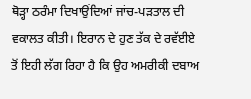ਥੋੜ੍ਹਾ ਠਰੰਮਾ ਦਿਖਾਉਂਦਿਆਂ ਜਾਂਚ-ਪੜਤਾਲ ਦੀ ਵਕਾਲਤ ਕੀਤੀ। ਇਰਾਨ ਦੇ ਹੁਣ ਤੱਕ ਦੇ ਰਵੱਈਏ ਤੋਂ ਇਹੀ ਲੱਗ ਰਿਹਾ ਹੈ ਕਿ ਉਹ ਅਮਰੀਕੀ ਦਬਾਅ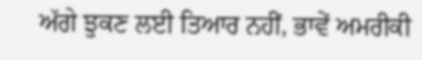ਅੱਗੇ ਝੁਕਣ ਲਈ ਤਿਆਰ ਨਹੀਂ, ਭਾਵੇਂ ਅਮਰੀਕੀ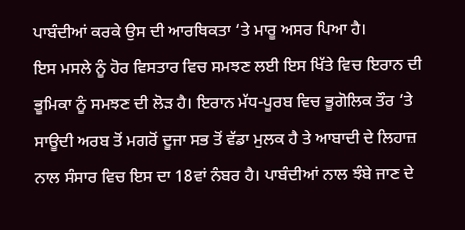ਪਾਬੰਦੀਆਂ ਕਰਕੇ ਉਸ ਦੀ ਆਰਥਿਕਤਾ ‘ਤੇ ਮਾਰੂ ਅਸਰ ਪਿਆ ਹੈ।
ਇਸ ਮਸਲੇ ਨੂੰ ਹੋਰ ਵਿਸਤਾਰ ਵਿਚ ਸਮਝਣ ਲਈ ਇਸ ਖਿੱਤੇ ਵਿਚ ਇਰਾਨ ਦੀ ਭੂਮਿਕਾ ਨੂੰ ਸਮਝਣ ਦੀ ਲੋੜ ਹੈ। ਇਰਾਨ ਮੱਧ-ਪੂਰਬ ਵਿਚ ਭੂਗੋਲਿਕ ਤੌਰ ‘ਤੇ ਸਾਊਦੀ ਅਰਬ ਤੋਂ ਮਗਰੋਂ ਦੂਜਾ ਸਭ ਤੋਂ ਵੱਡਾ ਮੁਲਕ ਹੈ ਤੇ ਆਬਾਦੀ ਦੇ ਲਿਹਾਜ਼ ਨਾਲ ਸੰਸਾਰ ਵਿਚ ਇਸ ਦਾ 18ਵਾਂ ਨੰਬਰ ਹੈ। ਪਾਬੰਦੀਆਂ ਨਾਲ ਝੰਬੇ ਜਾਣ ਦੇ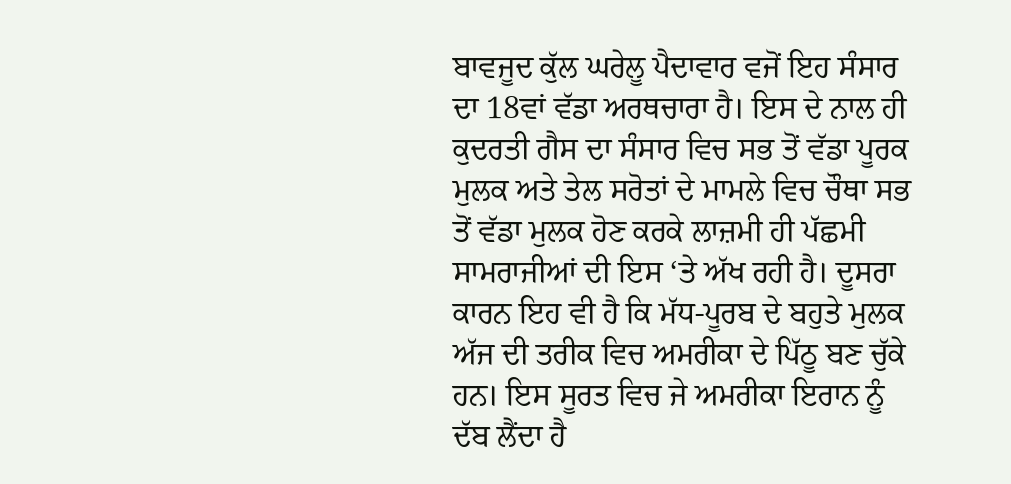ਬਾਵਜੂਦ ਕੁੱਲ ਘਰੇਲੂ ਪੈਦਾਵਾਰ ਵਜੋਂ ਇਹ ਸੰਸਾਰ ਦਾ 18ਵਾਂ ਵੱਡਾ ਅਰਥਚਾਰਾ ਹੈ। ਇਸ ਦੇ ਨਾਲ ਹੀ ਕੁਦਰਤੀ ਗੈਸ ਦਾ ਸੰਸਾਰ ਵਿਚ ਸਭ ਤੋਂ ਵੱਡਾ ਪੂਰਕ ਮੁਲਕ ਅਤੇ ਤੇਲ ਸਰੋਤਾਂ ਦੇ ਮਾਮਲੇ ਵਿਚ ਚੌਥਾ ਸਭ ਤੋਂ ਵੱਡਾ ਮੁਲਕ ਹੋਣ ਕਰਕੇ ਲਾਜ਼ਮੀ ਹੀ ਪੱਛਮੀ ਸਾਮਰਾਜੀਆਂ ਦੀ ਇਸ ‘ਤੇ ਅੱਖ ਰਹੀ ਹੈ। ਦੂਸਰਾ ਕਾਰਨ ਇਹ ਵੀ ਹੈ ਕਿ ਮੱਧ-ਪੂਰਬ ਦੇ ਬਹੁਤੇ ਮੁਲਕ ਅੱਜ ਦੀ ਤਰੀਕ ਵਿਚ ਅਮਰੀਕਾ ਦੇ ਪਿੱਠੂ ਬਣ ਚੁੱਕੇ ਹਨ। ਇਸ ਸੂਰਤ ਵਿਚ ਜੇ ਅਮਰੀਕਾ ਇਰਾਨ ਨੂੰ ਦੱਬ ਲੈਂਦਾ ਹੈ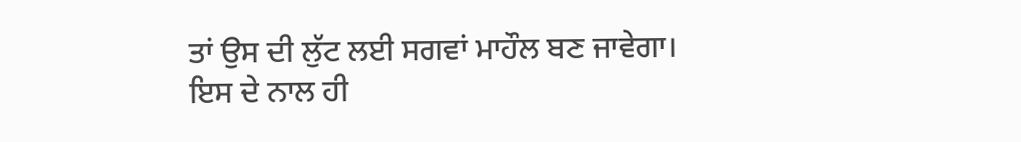ਤਾਂ ਉਸ ਦੀ ਲੁੱਟ ਲਈ ਸਗਵਾਂ ਮਾਹੌਲ ਬਣ ਜਾਵੇਗਾ।
ਇਸ ਦੇ ਨਾਲ ਹੀ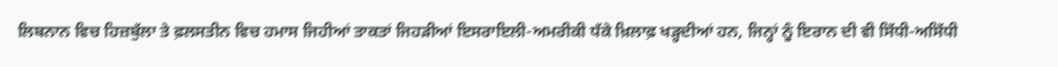ਲਿਬਨਾਨ ਵਿਚ ਹਿਜ਼ਬੁੱਲਾ ਤੇ ਫ਼ਲਸਤੀਨ ਵਿਚ ਹਮਾਸ ਜਿਹੀਆਂ ਤਾਕਤਾਂ ਜਿਹੜੀਆਂ ਇਸਰਾਇਲੀ-ਅਮਰੀਕੀ ਧੱਕੇ ਖ਼ਿਲਾਫ਼ ਖੜ੍ਹਦੀਆਂ ਹਨ, ਜਿਨ੍ਹਾਂ ਨੂੰ ਇਰਾਨ ਦੀ ਵੀ ਸਿੱਧੀ-ਅਸਿੱਧੀ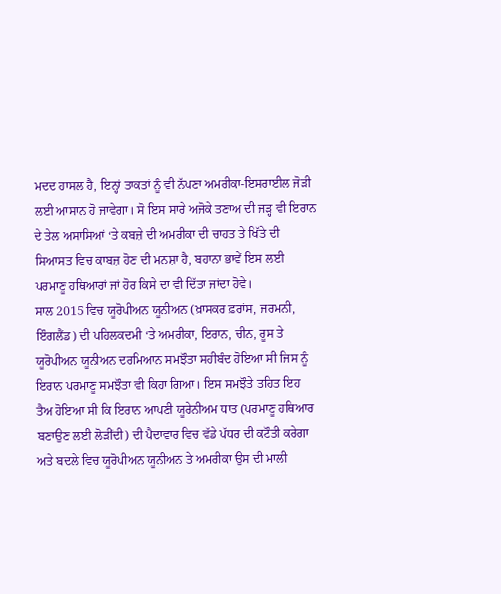ਮਦਦ ਹਾਸਲ ਹੈ, ਇਨ੍ਹਾਂ ਤਾਕਤਾਂ ਨੂੰ ਵੀ ਨੱਪਣਾ ਅਮਰੀਕਾ-ਇਸਰਾਈਲ ਜੋੜੀ ਲਈ ਆਸਾਨ ਹੋ ਜਾਵੇਗਾ। ਸੋ ਇਸ ਸਾਰੇ ਅਜੋਕੇ ਤਣਾਅ ਦੀ ਜੜ੍ਹ ਵੀ ਇਰਾਨ ਦੇ ਤੇਲ ਅਸਾਸਿਆਂ ‘ਤੇ ਕਬਜ਼ੇ ਦੀ ਅਮਰੀਕਾ ਦੀ ਚਾਹਤ ਤੇ ਖਿੱਤੇ ਦੀ ਸਿਆਸਤ ਵਿਚ ਕਾਬਜ਼ ਹੋਣ ਦੀ ਮਨਸ਼ਾ ਹੈ, ਬਹਾਨਾ ਭਾਵੇਂ ਇਸ ਲਈ ਪਰਮਾਣੂ ਹਥਿਆਰਾਂ ਜਾਂ ਹੋਰ ਕਿਸੇ ਦਾ ਵੀ ਦਿੱਤਾ ਜਾਂਦਾ ਹੋਵੇ।
ਸਾਲ 2015 ਵਿਚ ਯੂਰੋਪੀਅਨ ਯੂਨੀਅਨ (ਖ਼ਾਸਕਰ ਫ਼ਰਾਂਸ, ਜਰਮਨੀ, ਇੰਗਲੈਂਡ) ਦੀ ਪਹਿਲਕਦਮੀ ‘ਤੇ ਅਮਰੀਕਾ, ਇਰਾਨ, ਚੀਨ, ਰੂਸ ਤੇ ਯੂਰੋਪੀਅਨ ਯੂਨੀਅਨ ਦਰਮਿਆਨ ਸਮਝੌਤਾ ਸਹੀਬੰਦ ਹੋਇਆ ਸੀ ਜਿਸ ਨੂੰ ਇਰਾਨ ਪਰਮਾਣੂ ਸਮਝੌਤਾ ਵੀ ਕਿਹਾ ਗਿਆ। ਇਸ ਸਮਝੌਤੇ ਤਹਿਤ ਇਹ ਤੈਅ ਹੋਇਆ ਸੀ ਕਿ ਇਰਾਨ ਆਪਣੀ ਯੂਰੇਨੀਅਮ ਧਾਤ (ਪਰਮਾਣੂ ਹਥਿਆਰ ਬਣਾਉਣ ਲਈ ਲੋੜੀਂਦੀ) ਦੀ ਪੈਦਾਵਾਰ ਵਿਚ ਵੱਡੇ ਪੱਧਰ ਦੀ ਕਟੌਤੀ ਕਰੇਗਾ ਅਤੇ ਬਦਲੇ ਵਿਚ ਯੂਰੋਪੀਅਨ ਯੂਨੀਅਨ ਤੇ ਅਮਰੀਕਾ ਉਸ ਦੀ ਮਾਲੀ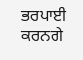ਭਰਪਾਈ ਕਰਨਗੇ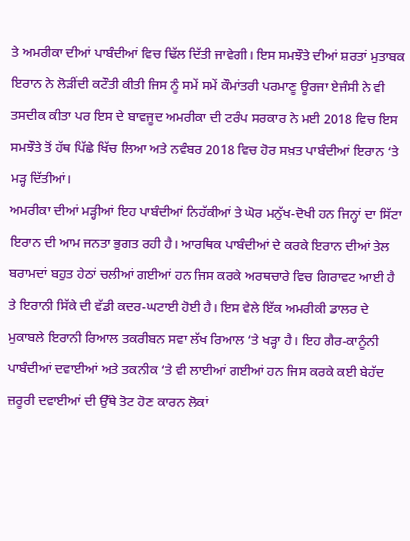ਤੇ ਅਮਰੀਕਾ ਦੀਆਂ ਪਾਬੰਦੀਆਂ ਵਿਚ ਢਿੱਲ ਦਿੱਤੀ ਜਾਵੇਗੀ। ਇਸ ਸਮਝੌਤੇ ਦੀਆਂ ਸ਼ਰਤਾਂ ਮੁਤਾਬਕ ਇਰਾਨ ਨੇ ਲੋੜੀਂਦੀ ਕਟੌਤੀ ਕੀਤੀ ਜਿਸ ਨੂੰ ਸਮੇਂ ਸਮੇਂ ਕੌਮਾਂਤਰੀ ਪਰਮਾਣੂ ਊਰਜਾ ਏਜੰਸੀ ਨੇ ਵੀ ਤਸਦੀਕ ਕੀਤਾ ਪਰ ਇਸ ਦੇ ਬਾਵਜੂਦ ਅਮਰੀਕਾ ਦੀ ਟਰੰਪ ਸਰਕਾਰ ਨੇ ਮਈ 2018 ਵਿਚ ਇਸ ਸਮਝੌਤੇ ਤੋਂ ਹੱਥ ਪਿੱਛੇ ਖਿੱਚ ਲਿਆ ਅਤੇ ਨਵੰਬਰ 2018 ਵਿਚ ਹੋਰ ਸਖ਼ਤ ਪਾਬੰਦੀਆਂ ਇਰਾਨ ‘ਤੇ ਮੜ੍ਹ ਦਿੱਤੀਆਂ।
ਅਮਰੀਕਾ ਦੀਆਂ ਮੜ੍ਹੀਆਂ ਇਹ ਪਾਬੰਦੀਆਂ ਨਿਹੱਕੀਆਂ ਤੇ ਘੋਰ ਮਨੁੱਖ-ਦੋਖੀ ਹਨ ਜਿਨ੍ਹਾਂ ਦਾ ਸਿੱਟਾ ਇਰਾਨ ਦੀ ਆਮ ਜਨਤਾ ਭੁਗਤ ਰਹੀ ਹੈ। ਆਰਥਿਕ ਪਾਬੰਦੀਆਂ ਦੇ ਕਰਕੇ ਇਰਾਨ ਦੀਆਂ ਤੇਲ ਬਰਾਮਦਾਂ ਬਹੁਤ ਹੇਠਾਂ ਚਲੀਆਂ ਗਈਆਂ ਹਨ ਜਿਸ ਕਰਕੇ ਅਰਥਚਾਰੇ ਵਿਚ ਗਿਰਾਵਟ ਆਈ ਹੈ ਤੇ ਇਰਾਨੀ ਸਿੱਕੇ ਦੀ ਵੱਡੀ ਕਦਰ-ਘਟਾਈ ਹੋਈ ਹੈ। ਇਸ ਵੇਲੇ ਇੱਕ ਅਮਰੀਕੀ ਡਾਲਰ ਦੇ ਮੁਕਾਬਲੇ ਇਰਾਨੀ ਰਿਆਲ ਤਕਰੀਬਨ ਸਵਾ ਲੱਖ ਰਿਆਲ ‘ਤੇ ਖੜ੍ਹਾ ਹੈ। ਇਹ ਗੈਰ-ਕਾਨੂੰਨੀ ਪਾਬੰਦੀਆਂ ਦਵਾਈਆਂ ਅਤੇ ਤਕਨੀਕ ‘ਤੇ ਵੀ ਲਾਈਆਂ ਗਈਆਂ ਹਨ ਜਿਸ ਕਰਕੇ ਕਈ ਬੇਹੱਦ ਜ਼ਰੂਰੀ ਦਵਾਈਆਂ ਦੀ ਉੱਥੇ ਤੋਟ ਹੋਣ ਕਾਰਨ ਲੋਕਾਂ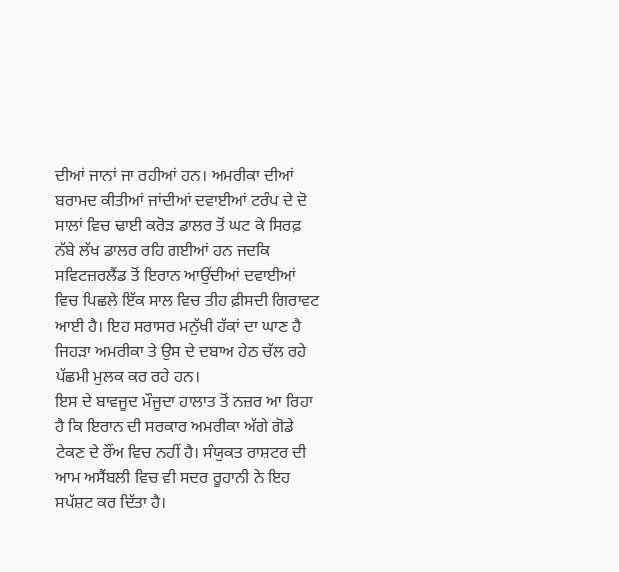ਦੀਆਂ ਜਾਨਾਂ ਜਾ ਰਹੀਆਂ ਹਨ। ਅਮਰੀਕਾ ਦੀਆਂ ਬਰਾਮਦ ਕੀਤੀਆਂ ਜਾਂਦੀਆਂ ਦਵਾਈਆਂ ਟਰੰਪ ਦੇ ਦੋ ਸਾਲਾਂ ਵਿਚ ਢਾਈ ਕਰੋੜ ਡਾਲਰ ਤੋਂ ਘਟ ਕੇ ਸਿਰਫ਼ ਨੱਬੇ ਲੱਖ ਡਾਲਰ ਰਹਿ ਗਈਆਂ ਹਨ ਜਦਕਿ ਸਵਿਟਜ਼ਰਲੈਂਡ ਤੋਂ ਇਰਾਨ ਆਉਂਦੀਆਂ ਦਵਾਈਆਂ ਵਿਚ ਪਿਛਲੇ ਇੱਕ ਸਾਲ ਵਿਚ ਤੀਹ ਫ਼ੀਸਦੀ ਗਿਰਾਵਟ ਆਈ ਹੈ। ਇਹ ਸਰਾਸਰ ਮਨੁੱਖੀ ਹੱਕਾਂ ਦਾ ਘਾਣ ਹੈ ਜਿਹੜਾ ਅਮਰੀਕਾ ਤੇ ਉਸ ਦੇ ਦਬਾਅ ਹੇਠ ਚੱਲ ਰਹੇ ਪੱਛਮੀ ਮੁਲਕ ਕਰ ਰਹੇ ਹਨ।
ਇਸ ਦੇ ਬਾਵਜੂਦ ਮੌਜੂਦਾ ਹਾਲਾਤ ਤੋਂ ਨਜ਼ਰ ਆ ਰਿਹਾ ਹੈ ਕਿ ਇਰਾਨ ਦੀ ਸਰਕਾਰ ਅਮਰੀਕਾ ਅੱਗੇ ਗੋਡੇ ਟੇਕਣ ਦੇ ਰੌਂਅ ਵਿਚ ਨਹੀਂ ਹੈ। ਸੰਯੁਕਤ ਰਾਸ਼ਟਰ ਦੀ ਆਮ ਅਸੈਂਬਲੀ ਵਿਚ ਵੀ ਸਦਰ ਰੂਹਾਨੀ ਨੇ ਇਹ ਸਪੱਸ਼ਟ ਕਰ ਦਿੱਤਾ ਹੈ।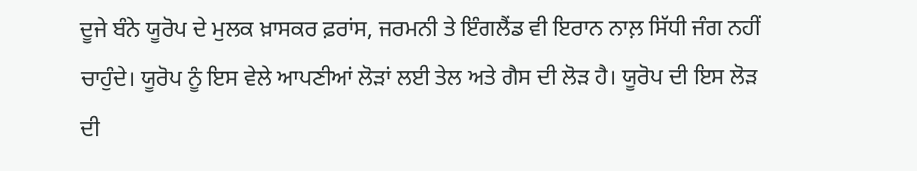ਦੂਜੇ ਬੰਨੇ ਯੂਰੋਪ ਦੇ ਮੁਲਕ ਖ਼ਾਸਕਰ ਫ਼ਰਾਂਸ, ਜਰਮਨੀ ਤੇ ਇੰਗਲੈਂਡ ਵੀ ਇਰਾਨ ਨਾਲ਼ ਸਿੱਧੀ ਜੰਗ ਨਹੀਂ ਚਾਹੁੰਦੇ। ਯੂਰੋਪ ਨੂੰ ਇਸ ਵੇਲੇ ਆਪਣੀਆਂ ਲੋੜਾਂ ਲਈ ਤੇਲ ਅਤੇ ਗੈਸ ਦੀ ਲੋੜ ਹੈ। ਯੂਰੋਪ ਦੀ ਇਸ ਲੋੜ ਦੀ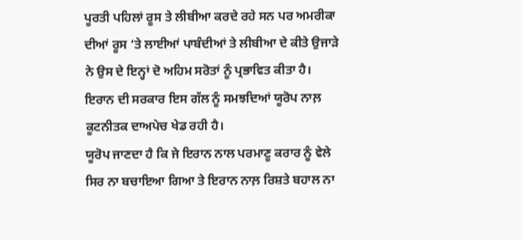ਪੂਰਤੀ ਪਹਿਲਾਂ ਰੂਸ ਤੇ ਲੀਬੀਆ ਕਰਦੇ ਰਹੇ ਸਨ ਪਰ ਅਮਰੀਕਾ ਦੀਆਂ ਰੂਸ ‘ਤੇ ਲਾਈਆਂ ਪਾਬੰਦੀਆਂ ਤੇ ਲੀਬੀਆ ਦੇ ਕੀਤੇ ਉਜਾੜੇ ਨੇ ਉਸ ਦੇ ਇਨ੍ਹਾਂ ਦੋ ਅਹਿਮ ਸਰੋਤਾਂ ਨੂੰ ਪ੍ਰਭਾਵਿਤ ਕੀਤਾ ਹੈ। ਇਰਾਨ ਦੀ ਸਰਕਾਰ ਇਸ ਗੱਲ ਨੂੰ ਸਮਝਦਿਆਂ ਯੂਰੋਪ ਨਾਲ਼ ਕੂਟਨੀਤਕ ਦਾਅਪੇਚ ਖੇਡ ਰਹੀ ਹੈ।
ਯੂਰੋਪ ਜਾਣਦਾ ਹੈ ਕਿ ਜੇ ਇਰਾਨ ਨਾਲ ਪਰਮਾਣੂ ਕਰਾਰ ਨੂੰ ਵੇਲੇ ਸਿਰ ਨਾ ਬਚਾਇਆ ਗਿਆ ਤੇ ਇਰਾਨ ਨਾਲ਼ ਰਿਸ਼ਤੇ ਬਹਾਲ ਨਾ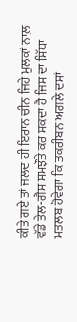ਕੀਤੇ ਗਏ ਤਾਂ ਜਲਦ ਹੀ ਇਰਾਨ ਚੀਨ ਜਿਹੇ ਮੁਲਕਾਂ ਨਾਲ਼ ਵੱਡੇ ਤੇਲ-ਗੈਸ ਸਮਝੌਤੇ ਕਰ ਸਕਦਾ ਹੈ ਜਿਸ ਦਾ ਸਿੱਧਾ ਮਤਲਬ ਹੋਵੇਗਾ ਕਿ ਤਕਰੀਬਨ ਅਗਲੇ ਦਸਾਂ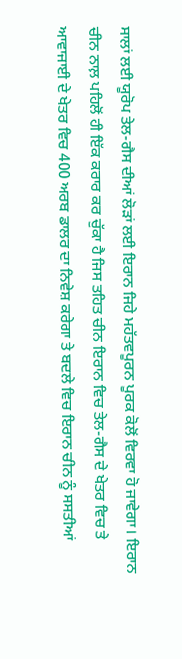ਸਾਲਾਂ ਲਈ ਯੂਰੋਪ ਤੇਲ-ਗੈਸ ਦੀਆਂ ਲੋੜਾਂ ਲਈ ਇਰਾਨ ਜਿਹੇ ਮਹੱਤਵਪੂਰਨ ਪੂਰਕ ਕੋਲੋਂ ਵਿਰਵਾ ਹੋ ਜਾਵੇਗਾ। ਇਰਾਨ ਚੀਨ ਨਾਲ਼ ਪਹਿਲੋਂ ਹੀ ਇੱਕ ਕਰਾਰ ਕਰ ਚੁੱਕਾ ਹੈ ਜਿਸ ਤਹਿਤ ਚੀਨ ਇਰਾਨ ਵਿਚ ਤੇਲ-ਗੈਸ ਦੇ ਖੇਤਰ ਵਿਚ ਤੇ ਆਵਾਜਾਈ ਦੇ ਖੇਤਰ ਵਿਚ 400 ਅਰਬ ਡਾਲਰ ਦਾ ਨਿਵੇਸ਼ ਕਰੇਗਾ ਤੇ ਬਦਲੇ ਵਿਚ ਇਰਾਨ ਚੀਨ ਨੂੰ ਸਸਤੀਆਂ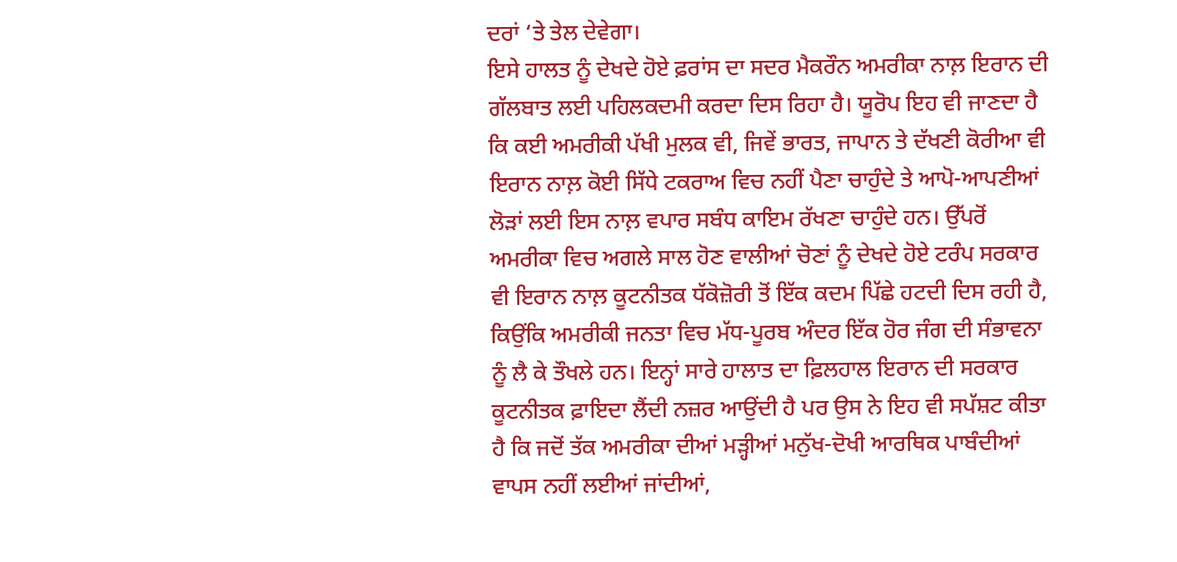ਦਰਾਂ ‘ਤੇ ਤੇਲ ਦੇਵੇਗਾ।
ਇਸੇ ਹਾਲਤ ਨੂੰ ਦੇਖਦੇ ਹੋਏ ਫ਼ਰਾਂਸ ਦਾ ਸਦਰ ਮੈਕਰੌਨ ਅਮਰੀਕਾ ਨਾਲ਼ ਇਰਾਨ ਦੀ ਗੱਲਬਾਤ ਲਈ ਪਹਿਲਕਦਮੀ ਕਰਦਾ ਦਿਸ ਰਿਹਾ ਹੈ। ਯੂਰੋਪ ਇਹ ਵੀ ਜਾਣਦਾ ਹੈ ਕਿ ਕਈ ਅਮਰੀਕੀ ਪੱਖੀ ਮੁਲਕ ਵੀ, ਜਿਵੇਂ ਭਾਰਤ, ਜਾਪਾਨ ਤੇ ਦੱਖਣੀ ਕੋਰੀਆ ਵੀ ਇਰਾਨ ਨਾਲ਼ ਕੋਈ ਸਿੱਧੇ ਟਕਰਾਅ ਵਿਚ ਨਹੀਂ ਪੈਣਾ ਚਾਹੁੰਦੇ ਤੇ ਆਪੋ-ਆਪਣੀਆਂ ਲੋੜਾਂ ਲਈ ਇਸ ਨਾਲ਼ ਵਪਾਰ ਸਬੰਧ ਕਾਇਮ ਰੱਖਣਾ ਚਾਹੁੰਦੇ ਹਨ। ਉੱਪਰੋਂ ਅਮਰੀਕਾ ਵਿਚ ਅਗਲੇ ਸਾਲ ਹੋਣ ਵਾਲੀਆਂ ਚੋਣਾਂ ਨੂੰ ਦੇਖਦੇ ਹੋਏ ਟਰੰਪ ਸਰਕਾਰ ਵੀ ਇਰਾਨ ਨਾਲ਼ ਕੂਟਨੀਤਕ ਧੱਕੋਜ਼ੋਰੀ ਤੋਂ ਇੱਕ ਕਦਮ ਪਿੱਛੇ ਹਟਦੀ ਦਿਸ ਰਹੀ ਹੈ, ਕਿਉਂਕਿ ਅਮਰੀਕੀ ਜਨਤਾ ਵਿਚ ਮੱਧ-ਪੂਰਬ ਅੰਦਰ ਇੱਕ ਹੋਰ ਜੰਗ ਦੀ ਸੰਭਾਵਨਾ ਨੂੰ ਲੈ ਕੇ ਤੌਖਲੇ ਹਨ। ਇਨ੍ਹਾਂ ਸਾਰੇ ਹਾਲਾਤ ਦਾ ਫ਼ਿਲਹਾਲ ਇਰਾਨ ਦੀ ਸਰਕਾਰ ਕੂਟਨੀਤਕ ਫ਼ਾਇਦਾ ਲੈਂਦੀ ਨਜ਼ਰ ਆਉਂਦੀ ਹੈ ਪਰ ਉਸ ਨੇ ਇਹ ਵੀ ਸਪੱਸ਼ਟ ਕੀਤਾ ਹੈ ਕਿ ਜਦੋਂ ਤੱਕ ਅਮਰੀਕਾ ਦੀਆਂ ਮੜ੍ਹੀਆਂ ਮਨੁੱਖ-ਦੋਖੀ ਆਰਥਿਕ ਪਾਬੰਦੀਆਂ ਵਾਪਸ ਨਹੀਂ ਲਈਆਂ ਜਾਂਦੀਆਂ,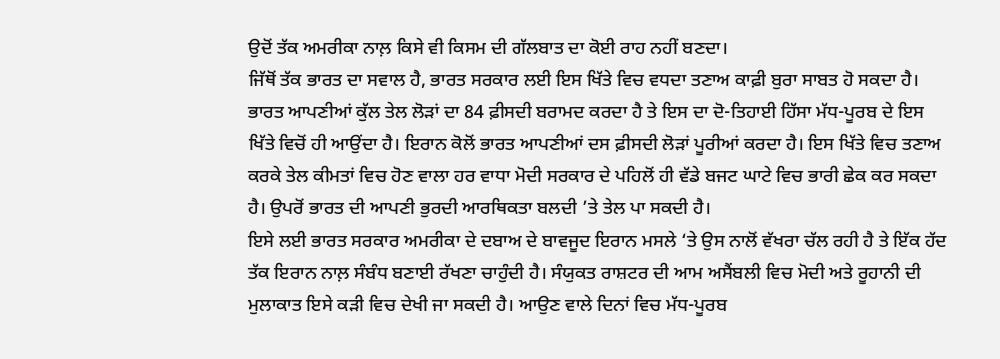ਉਦੋਂ ਤੱਕ ਅਮਰੀਕਾ ਨਾਲ਼ ਕਿਸੇ ਵੀ ਕਿਸਮ ਦੀ ਗੱਲਬਾਤ ਦਾ ਕੋਈ ਰਾਹ ਨਹੀਂ ਬਣਦਾ।
ਜਿੱਥੋਂ ਤੱਕ ਭਾਰਤ ਦਾ ਸਵਾਲ ਹੈ, ਭਾਰਤ ਸਰਕਾਰ ਲਈ ਇਸ ਖਿੱਤੇ ਵਿਚ ਵਧਦਾ ਤਣਾਅ ਕਾਫ਼ੀ ਬੁਰਾ ਸਾਬਤ ਹੋ ਸਕਦਾ ਹੈ। ਭਾਰਤ ਆਪਣੀਆਂ ਕੁੱਲ ਤੇਲ ਲੋੜਾਂ ਦਾ 84 ਫ਼ੀਸਦੀ ਬਰਾਮਦ ਕਰਦਾ ਹੈ ਤੇ ਇਸ ਦਾ ਦੋ-ਤਿਹਾਈ ਹਿੱਸਾ ਮੱਧ-ਪੂਰਬ ਦੇ ਇਸ ਖਿੱਤੇ ਵਿਚੋਂ ਹੀ ਆਉਂਦਾ ਹੈ। ਇਰਾਨ ਕੋਲੋਂ ਭਾਰਤ ਆਪਣੀਆਂ ਦਸ ਫ਼ੀਸਦੀ ਲੋੜਾਂ ਪੂਰੀਆਂ ਕਰਦਾ ਹੈ। ਇਸ ਖਿੱਤੇ ਵਿਚ ਤਣਾਅ ਕਰਕੇ ਤੇਲ ਕੀਮਤਾਂ ਵਿਚ ਹੋਣ ਵਾਲਾ ਹਰ ਵਾਧਾ ਮੋਦੀ ਸਰਕਾਰ ਦੇ ਪਹਿਲੋਂ ਹੀ ਵੱਡੇ ਬਜਟ ਘਾਟੇ ਵਿਚ ਭਾਰੀ ਛੇਕ ਕਰ ਸਕਦਾ ਹੈ। ਉਪਰੋਂ ਭਾਰਤ ਦੀ ਆਪਣੀ ਭੁਰਦੀ ਆਰਥਿਕਤਾ ਬਲਦੀ ’ਤੇ ਤੇਲ ਪਾ ਸਕਦੀ ਹੈ।
ਇਸੇ ਲਈ ਭਾਰਤ ਸਰਕਾਰ ਅਮਰੀਕਾ ਦੇ ਦਬਾਅ ਦੇ ਬਾਵਜੂਦ ਇਰਾਨ ਮਸਲੇ ‘ਤੇ ਉਸ ਨਾਲੋਂ ਵੱਖਰਾ ਚੱਲ ਰਹੀ ਹੈ ਤੇ ਇੱਕ ਹੱਦ ਤੱਕ ਇਰਾਨ ਨਾਲ਼ ਸੰਬੰਧ ਬਣਾਈ ਰੱਖਣਾ ਚਾਹੁੰਦੀ ਹੈ। ਸੰਯੁਕਤ ਰਾਸ਼ਟਰ ਦੀ ਆਮ ਅਸੈਂਬਲੀ ਵਿਚ ਮੋਦੀ ਅਤੇ ਰੂਹਾਨੀ ਦੀ ਮੁਲਾਕਾਤ ਇਸੇ ਕੜੀ ਵਿਚ ਦੇਖੀ ਜਾ ਸਕਦੀ ਹੈ। ਆਉਣ ਵਾਲੇ ਦਿਨਾਂ ਵਿਚ ਮੱਧ-ਪੂਰਬ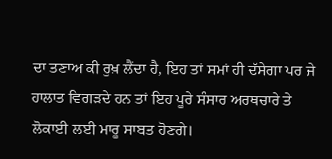ਦਾ ਤਣਾਅ ਕੀ ਰੁਖ਼ ਲੈਂਦਾ ਹੈ, ਇਹ ਤਾਂ ਸਮਾਂ ਹੀ ਦੱਸੇਗਾ ਪਰ ਜੇ ਹਾਲਾਤ ਵਿਗੜਦੇ ਹਨ ਤਾਂ ਇਹ ਪੂਰੇ ਸੰਸਾਰ ਅਰਥਚਾਰੇ ਤੇ ਲੋਕਾਈ ਲਈ ਮਾਰੂ ਸਾਬਤ ਹੋਣਗੇ।